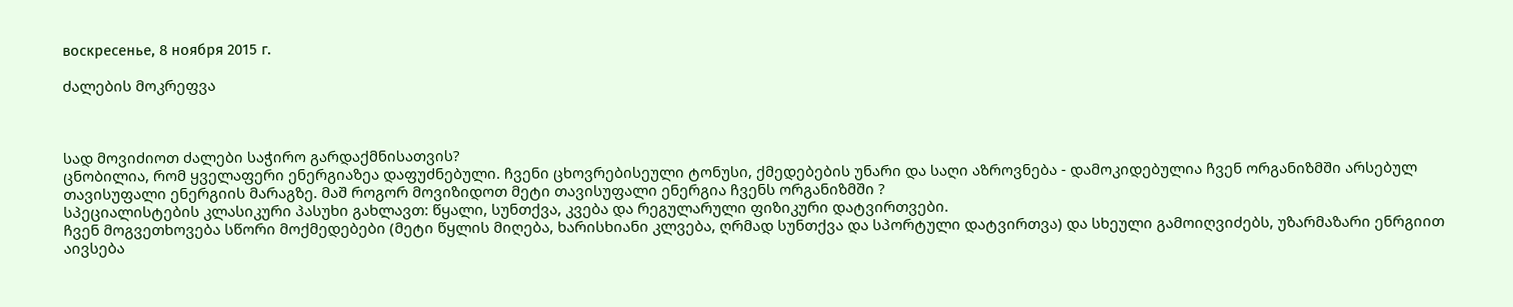воскресенье, 8 ноября 2015 г.

ძალების მოკრეფვა



სად მოვიძიოთ ძალები საჭირო გარდაქმნისათვის?
ცნობილია, რომ ყველაფერი ენერგიაზეა დაფუძნებული. ჩვენი ცხოვრებისეული ტონუსი, ქმედებების უნარი და საღი აზროვნება - დამოკიდებულია ჩვენ ორგანიზმში არსებულ თავისუფალი ენერგიის მარაგზე. მაშ როგორ მოვიზიდოთ მეტი თავისუფალი ენერგია ჩვენს ორგანიზმში ?
სპეციალისტების კლასიკური პასუხი გახლავთ: წყალი, სუნთქვა, კვება და რეგულარული ფიზიკური დატვირთვები.
ჩვენ მოგვეთხოვება სწორი მოქმედებები (მეტი წყლის მიღება, ხარისხიანი კლვება, ღრმად სუნთქვა და სპორტული დატვირთვა) და სხეული გამოიღვიძებს, უზარმაზარი ენრგიით აივსება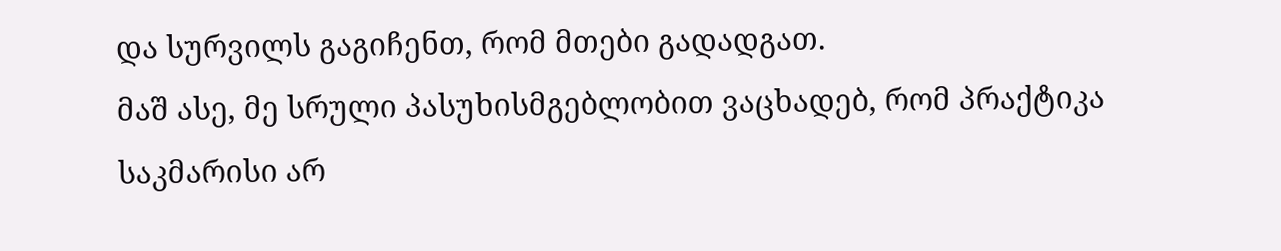და სურვილს გაგიჩენთ, რომ მთები გადადგათ.
მაშ ასე, მე სრული პასუხისმგებლობით ვაცხადებ, რომ პრაქტიკა საკმარისი არ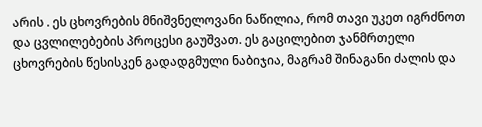არის . ეს ცხოვრების მნიშვნელოვანი ნაწილია, რომ თავი უკეთ იგრძნოთ და ცვლილებების პროცესი გაუშვათ. ეს გაცილებით ჯანმრთელი ცხოვრების წესისკენ გადადგმული ნაბიჯია, მაგრამ შინაგანი ძალის და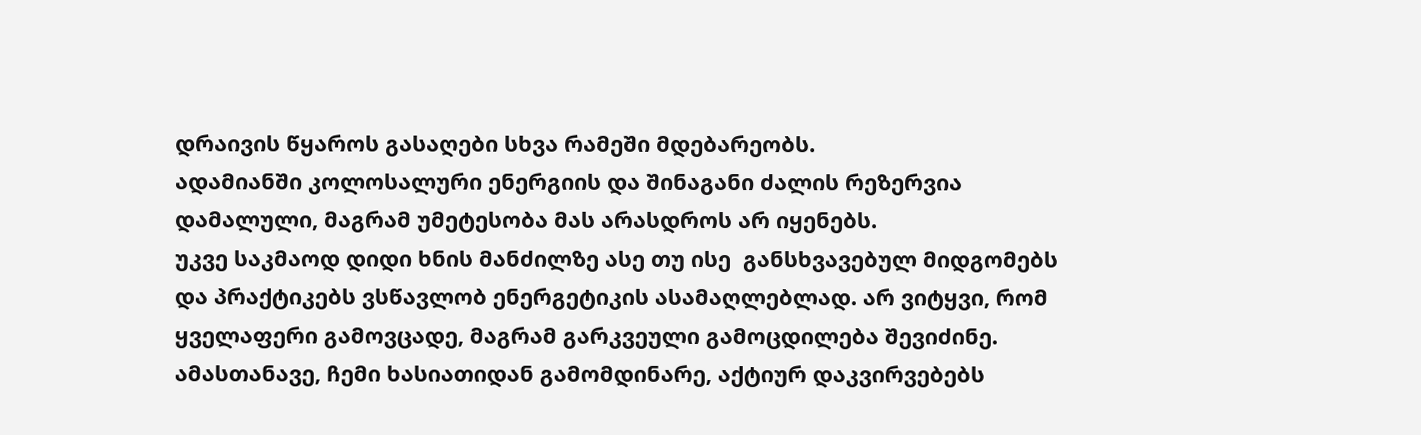დრაივის წყაროს გასაღები სხვა რამეში მდებარეობს.
ადამიანში კოლოსალური ენერგიის და შინაგანი ძალის რეზერვია დამალული, მაგრამ უმეტესობა მას არასდროს არ იყენებს.
უკვე საკმაოდ დიდი ხნის მანძილზე ასე თუ ისე  განსხვავებულ მიდგომებს  და პრაქტიკებს ვსწავლობ ენერგეტიკის ასამაღლებლად. არ ვიტყვი, რომ ყველაფერი გამოვცადე, მაგრამ გარკვეული გამოცდილება შევიძინე. ამასთანავე, ჩემი ხასიათიდან გამომდინარე, აქტიურ დაკვირვებებს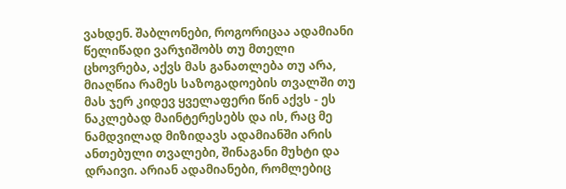ვახდენ. შაბლონები, როგორიცაა ადამიანი წელიწადი ვარჯიშობს თუ მთელი ცხოვრება, აქვს მას განათლება თუ არა, მიაღწია რამეს საზოგადოების თვალში თუ მას ჯერ კიდევ ყველაფერი წინ აქვს - ეს  ნაკლებად მაინტერესებს და ის, რაც მე ნამდვილად მიზიდავს ადამიანში არის ანთებული თვალები, შინაგანი მუხტი და დრაივი. არიან ადამიანები, რომლებიც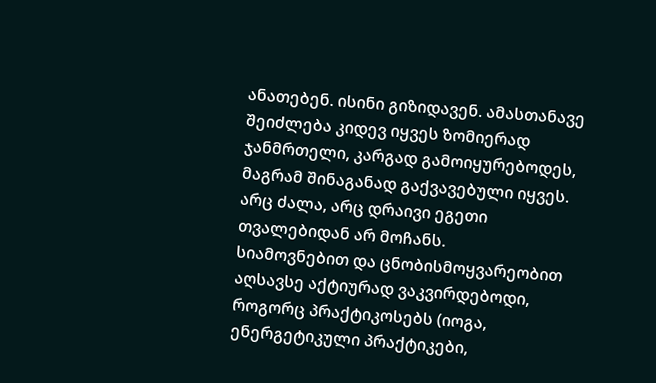ანათებენ. ისინი გიზიდავენ. ამასთანავე შეიძლება კიდევ იყვეს ზომიერად ჯანმრთელი, კარგად გამოიყურებოდეს, მაგრამ შინაგანად გაქვავებული იყვეს. არც ძალა, არც დრაივი ეგეთი თვალებიდან არ მოჩანს.
სიამოვნებით და ცნობისმოყვარეობით   აღსავსე აქტიურად ვაკვირდებოდი, როგორც პრაქტიკოსებს (იოგა, ენერგეტიკული პრაქტიკები,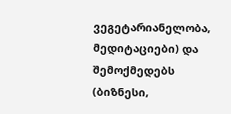ვეგეტარიანელობა, მედიტაციები) და შემოქმედებს (ბიზნესი,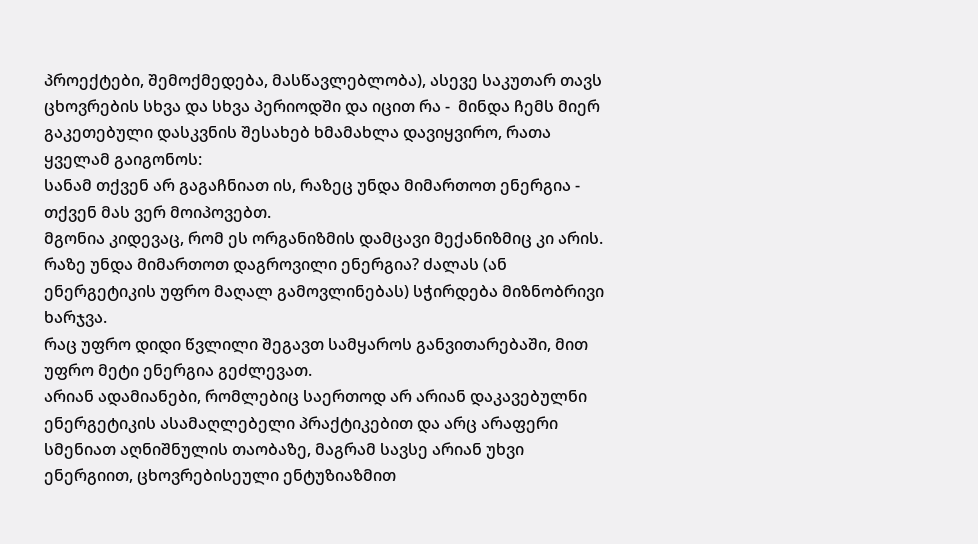პროექტები, შემოქმედება, მასწავლებლობა), ასევე საკუთარ თავს ცხოვრების სხვა და სხვა პერიოდში და იცით რა -  მინდა ჩემს მიერ გაკეთებული დასკვნის შესახებ ხმამახლა დავიყვირო, რათა  ყველამ გაიგონოს:
სანამ თქვენ არ გაგაჩნიათ ის, რაზეც უნდა მიმართოთ ენერგია - თქვენ მას ვერ მოიპოვებთ.
მგონია კიდევაც, რომ ეს ორგანიზმის დამცავი მექანიზმიც კი არის. რაზე უნდა მიმართოთ დაგროვილი ენერგია? ძალას (ან ენერგეტიკის უფრო მაღალ გამოვლინებას) სჭირდება მიზნობრივი ხარჯვა.
რაც უფრო დიდი წვლილი შეგავთ სამყაროს განვითარებაში, მით უფრო მეტი ენერგია გეძლევათ.
არიან ადამიანები, რომლებიც საერთოდ არ არიან დაკავებულნი ენერგეტიკის ასამაღლებელი პრაქტიკებით და არც არაფერი სმენიათ აღნიშნულის თაობაზე, მაგრამ სავსე არიან უხვი ენერგიით, ცხოვრებისეული ენტუზიაზმით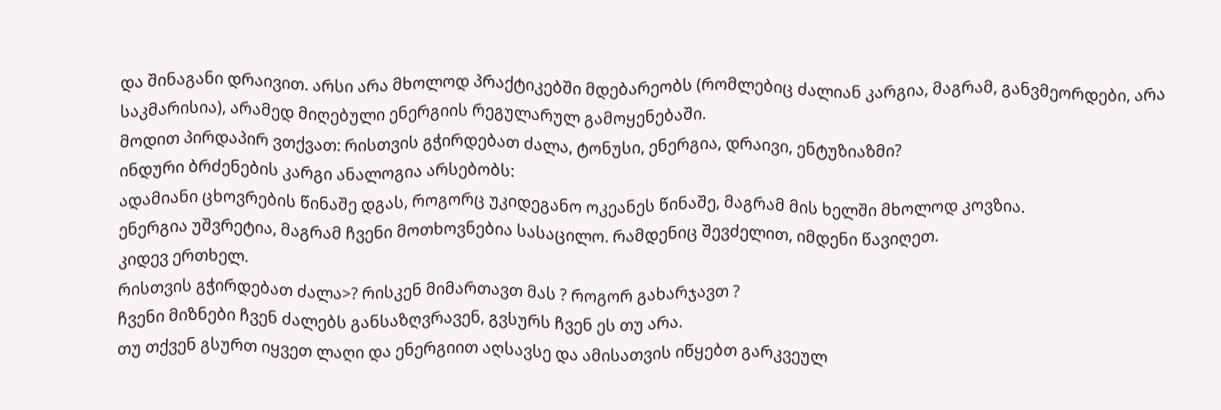და შინაგანი დრაივით. არსი არა მხოლოდ პრაქტიკებში მდებარეობს (რომლებიც ძალიან კარგია, მაგრამ, განვმეორდები, არა საკმარისია), არამედ მიღებული ენერგიის რეგულარულ გამოყენებაში.
მოდით პირდაპირ ვთქვათ: რისთვის გჭირდებათ ძალა, ტონუსი, ენერგია, დრაივი, ენტუზიაზმი?
ინდური ბრძენების კარგი ანალოგია არსებობს:
ადამიანი ცხოვრების წინაშე დგას, როგორც უკიდეგანო ოკეანეს წინაშე, მაგრამ მის ხელში მხოლოდ კოვზია.
ენერგია უშვრეტია, მაგრამ ჩვენი მოთხოვნებია სასაცილო. რამდენიც შევძელით, იმდენი წავიღეთ.
კიდევ ერთხელ.
რისთვის გჭირდებათ ძალა>? რისკენ მიმართავთ მას ? როგორ გახარჯავთ ?
ჩვენი მიზნები ჩვენ ძალებს განსაზღვრავენ, გვსურს ჩვენ ეს თუ არა.
თუ თქვენ გსურთ იყვეთ ლაღი და ენერგიით აღსავსე და ამისათვის იწყებთ გარკვეულ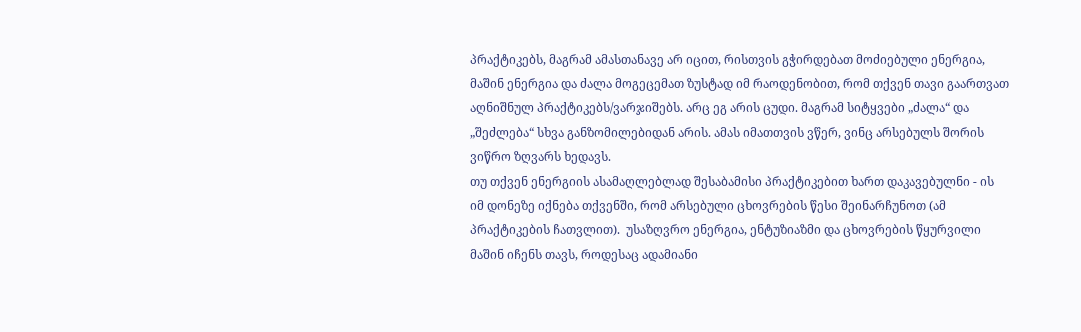პრაქტიკებს, მაგრამ ამასთანავე არ იცით, რისთვის გჭირდებათ მოძიებული ენერგია, მაშინ ენერგია და ძალა მოგეცემათ ზუსტად იმ რაოდენობით, რომ თქვენ თავი გაართვათ აღნიშნულ პრაქტიკებს/ვარჯიშებს. არც ეგ არის ცუდი. მაგრამ სიტყვები „ძალა“ და „შეძლება“ სხვა განზომილებიდან არის. ამას იმათთვის ვწერ, ვინც არსებულს შორის ვიწრო ზღვარს ხედავს.
თუ თქვენ ენერგიის ასამაღლებლად შესაბამისი პრაქტიკებით ხართ დაკავებულნი - ის იმ დონეზე იქნება თქვენში, რომ არსებული ცხოვრების წესი შეინარჩუნოთ (ამ პრაქტიკების ჩათვლით).  უსაზღვრო ენერგია, ენტუზიაზმი და ცხოვრების წყურვილი მაშინ იჩენს თავს, როდესაც ადამიანი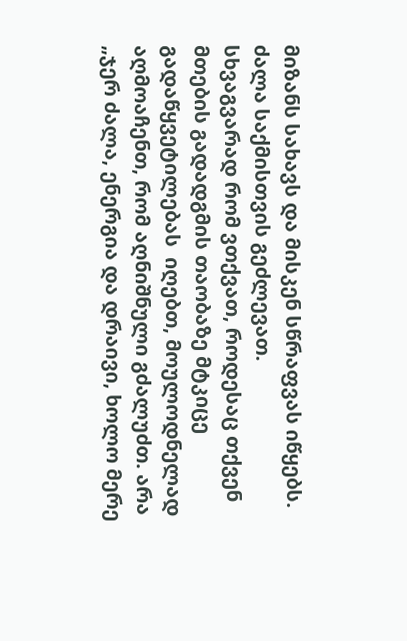მიზანს სახავს და მისკენ სწრაფვას იწყებს.
ძალა საქმისთვის გეძლევათ.
სხვაგვარად რომ ვთქვათ, როდესაც თქვენ მთების გადადგმის თაობაზე მტკიცე გადაწყვეტილებას  იღებთ, მოულოდნელად აღმოაჩენთ, რომ აღნიშნული გძალუძთ. არა „ჯერ ძალა, ენერგია და დრაივი, ხოლო მერე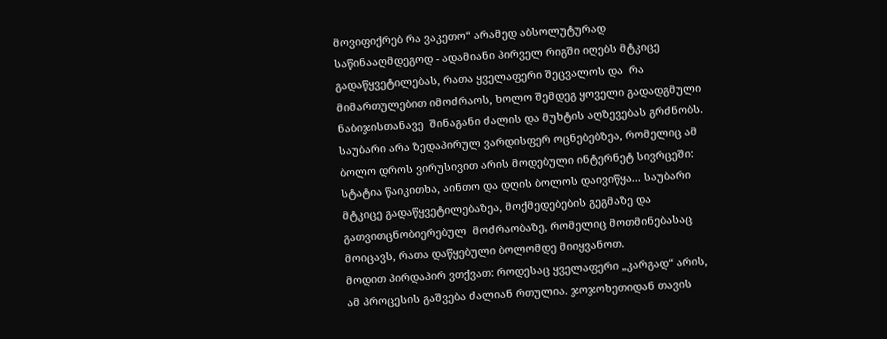მოვიფიქრებ რა ვაკეთო“ არამედ აბსოლუტურად საწინააღმდეგოდ - ადამიანი პირველ რიგში იღებს მტკიცე გადაწყვეტილებას, რათა ყველაფერი შეცვალოს და  რა მიმართულებით იმოძრაოს, ხოლო შემდეგ ყოველი გადადგმული ნაბიჯისთანავე  შინაგანი ძალის და მუხტის აღზევებას გრძნობს.
საუბარი არა ზედაპირულ ვარდისფერ ოცნებებზეა, რომელიც ამ ბოლო დროს ვირუსივით არის მოდებული ინტერნეტ სივრცეში: სტატია წაიკითხა, აინთო და დღის ბოლოს დაივიწყა... საუბარი მტკიცე გადაწყვეტილებაზეა, მოქმედებების გეგმაზე და გათვითცნობიერებულ  მოძრაობაზე, რომელიც მოთმინებასაც მოიცავს, რათა დაწყებული ბოლომდე მიიყვანოთ.
მოდით პირდაპირ ვთქვათ: როდესაც ყველაფერი „კარგად“ არის, ამ პროცესის გაშვება ძალიან რთულია. ჯოჯოხეთიდან თავის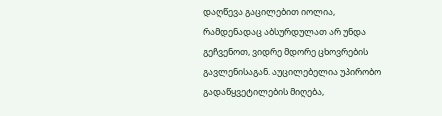დაღწევა გაცილებით იოლია, რამდენადაც აბსურდულათ არ უნდა გეჩვენოთ, ვიდრე მდორე ცხოვრების გავლენისაგან. აუცილებელია უპირობო გადაწყვეტილების მიღება,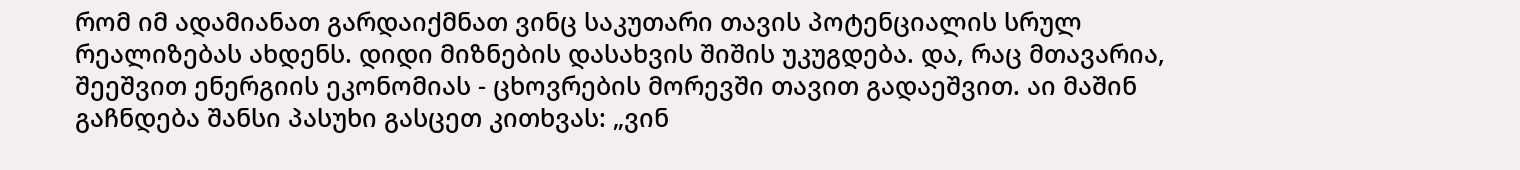რომ იმ ადამიანათ გარდაიქმნათ ვინც საკუთარი თავის პოტენციალის სრულ რეალიზებას ახდენს. დიდი მიზნების დასახვის შიშის უკუგდება. და, რაც მთავარია, შეეშვით ენერგიის ეკონომიას - ცხოვრების მორევში თავით გადაეშვით. აი მაშინ გაჩნდება შანსი პასუხი გასცეთ კითხვას: „ვინ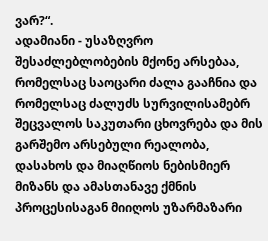ვარ?“.
ადამიანი - უსაზღვრო შესაძლებლობების მქონე არსებაა, რომელსაც საოცარი ძალა გააჩნია და რომელსაც ძალუძს სურვილისამებრ შეცვალოს საკუთარი ცხოვრება და მის გარშემო არსებული რეალობა, დასახოს და მიაღწიოს ნებისმიერ მიზანს და ამასთანავე ქმნის პროცესისაგან მიიღოს უზარმაზარი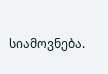სიამოვნება.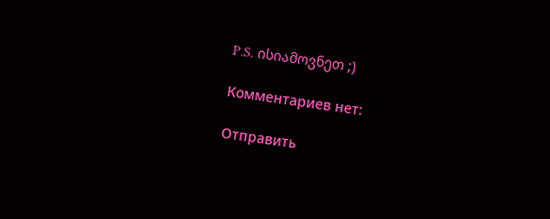P.S. ისიამოვნეთ ;)

Комментариев нет:

Отправить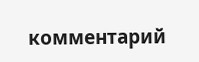комментарий